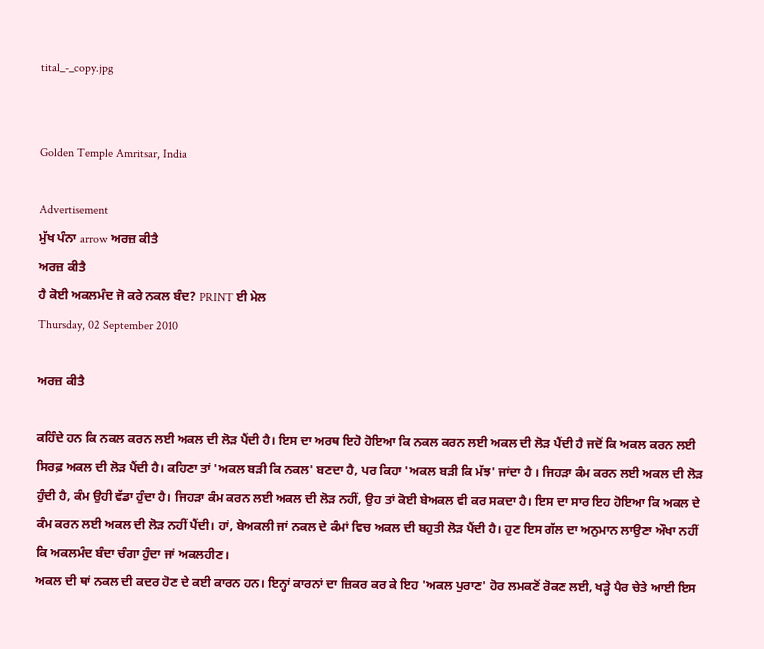tital_-_copy.jpg


Golden Temple Amritsar, India

Advertisement
ਮੁੱਖ ਪੰਨਾ arrow ਅਰਜ਼ ਕੀਤੈ
ਅਰਜ਼ ਕੀਤੈ
ਹੈ ਕੋਈ ਅਕਲਮੰਦ ਜੋ ਕਰੇ ਨਕਲ ਬੰਦ? PRINT ਈ ਮੇਲ
Thursday, 02 September 2010

ਅਰਜ਼ ਕੀਤੈ

ਕਹਿੰਦੇ ਹਨ ਕਿ ਨਕਲ ਕਰਨ ਲਈ ਅਕਲ ਦੀ ਲੋੜ ਪੈਂਦੀ ਹੈ। ਇਸ ਦਾ ਅਰਥ ਇਹੋ ਹੋਇਆ ਕਿ ਨਕਲ ਕਰਨ ਲਈ ਅਕਲ ਦੀ ਲੋੜ ਪੈਂਦੀ ਹੈ ਜਦੋਂ ਕਿ ਅਕਲ ਕਰਨ ਲਈ ਸਿਰਫ਼ ਅਕਲ ਦੀ ਲੋੜ ਪੈਂਦੀ ਹੈ। ਕਹਿਣਾ ਤਾਂ 'ਅਕਲ ਬੜੀ ਕਿ ਨਕਲ' ਬਣਦਾ ਹੈ, ਪਰ ਕਿਹਾ 'ਅਕਲ ਬੜੀ ਕਿ ਮੱਝ' ਜਾਂਦਾ ਹੈ । ਜਿਹੜਾ ਕੰਮ ਕਰਨ ਲਈ ਅਕਲ ਦੀ ਲੋੜ ਹੁੰਦੀ ਹੈ, ਕੰਮ ਉਹੀ ਵੱਡਾ ਹੁੰਦਾ ਹੈ। ਜਿਹੜਾ ਕੰਮ ਕਰਨ ਲਈ ਅਕਲ ਦੀ ਲੋੜ ਨਹੀਂ, ਉਹ ਤਾਂ ਕੋਈ ਬੇਅਕਲ ਵੀ ਕਰ ਸਕਦਾ ਹੈ। ਇਸ ਦਾ ਸਾਰ ਇਹ ਹੋਇਆ ਕਿ ਅਕਲ ਦੇ ਕੰਮ ਕਰਨ ਲਈ ਅਕਲ ਦੀ ਲੋੜ ਨਹੀਂ ਪੈਂਦੀ। ਹਾਂ, ਬੇਅਕਲੀ ਜਾਂ ਨਕਲ ਦੇ ਕੰਮਾਂ ਵਿਚ ਅਕਲ ਦੀ ਬਹੁਤੀ ਲੋੜ ਪੈਂਦੀ ਹੈ। ਹੁਣ ਇਸ ਗੱਲ ਦਾ ਅਨੁਮਾਨ ਲਾਉਣਾ ਔਖਾ ਨਹੀਂ ਕਿ ਅਕਲਮੰਦ ਬੰਦਾ ਚੰਗਾ ਹੁੰਦਾ ਜਾਂ ਅਕਲਹੀਣ।
ਅਕਲ ਦੀ ਥਾਂ ਨਕਲ ਦੀ ਕਦਰ ਹੋਣ ਦੇ ਕਈ ਕਾਰਨ ਹਨ। ਇਨ੍ਹਾਂ ਕਾਰਨਾਂ ਦਾ ਜ਼ਿਕਰ ਕਰ ਕੇ ਇਹ 'ਅਕਲ ਪੁਰਾਣ' ਹੋਰ ਲਮਕਣੋਂ ਰੋਕਣ ਲਈ, ਖੜ੍ਹੇ ਪੈਰ ਚੇਤੇ ਆਈ ਇਸ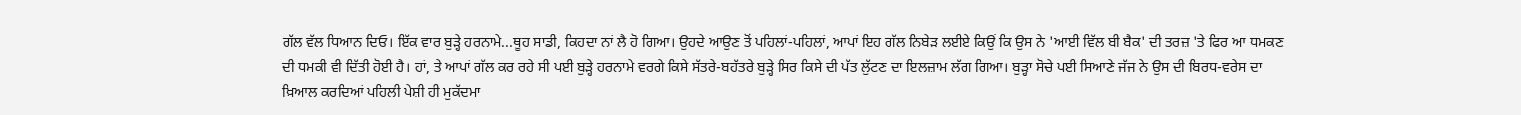ਗੱਲ ਵੱਲ ਧਿਆਨ ਦਿਓ। ਇੱਕ ਵਾਰ ਬੁੜ੍ਹੇ ਹਰਨਾਮੇ...ਥੂਹ ਸਾਡੀ, ਕਿਹਦਾ ਨਾਂ ਲੈ ਹੋ ਗਿਆ। ਉਹਦੇ ਆਉਣ ਤੋਂ ਪਹਿਲਾਂ-ਪਹਿਲਾਂ, ਆਪਾਂ ਇਹ ਗੱਲ ਨਿਬੇੜ ਲਈਏ ਕਿਉਂ ਕਿ ਉਸ ਨੇ 'ਆਈ ਵਿੱਲ ਬੀ ਬੈਕ' ਦੀ ਤਰਜ਼ 'ਤੇ ਫਿਰ ਆ ਧਮਕਣ ਦੀ ਧਮਕੀ ਵੀ ਦਿੱਤੀ ਹੋਈ ਹੈ। ਹਾਂ, ਤੇ ਆਪਾਂ ਗੱਲ ਕਰ ਰਹੇ ਸੀ ਪਈ ਬੁੜ੍ਹੇ ਹਰਨਾਮੇ ਵਰਗੇ ਕਿਸੇ ਸੱਤਰੇ-ਬਹੱਤਰੇ ਬੁੜ੍ਹੇ ਸਿਰ ਕਿਸੇ ਦੀ ਪੱਤ ਲੁੱਟਣ ਦਾ ਇਲਜ਼ਾਮ ਲੱਗ ਗਿਆ। ਬੁੜ੍ਹਾ ਸੋਚੇ ਪਈ ਸਿਆਣੇ ਜੱਜ ਨੇ ਉਸ ਦੀ ਬਿਰਧ-ਵਰੇਸ ਦਾ ਖ਼ਿਆਲ ਕਰਦਿਆਂ ਪਹਿਲੀ ਪੇਸ਼ੀ ਹੀ ਮੁਕੱਦਮਾ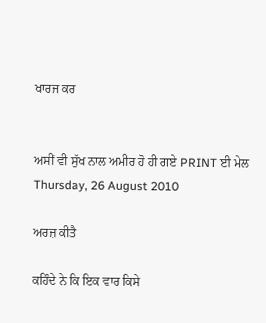ਖਾਰਜ ਕਰ


ਅਸੀਂ ਵੀ ਸੁੱਖ ਨਾਲ ਅਮੀਰ ਹੋ ਹੀ ਗਏ PRINT ਈ ਮੇਲ
Thursday, 26 August 2010

ਅਰਜ਼ ਕੀਤੈ

ਕਹਿੰਦੇ ਨੇ ਕਿ ਇਕ ਵਾਰ ਕਿਸੇ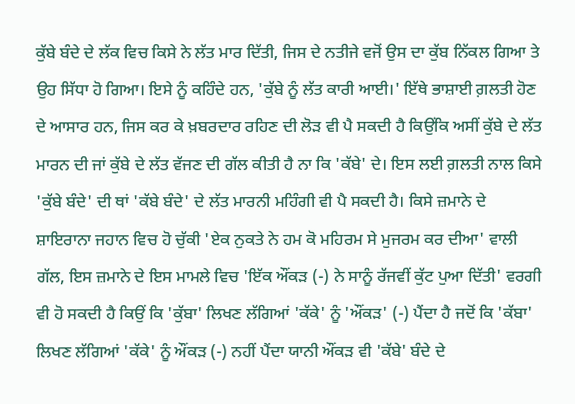ਕੁੱਬੇ ਬੰਦੇ ਦੇ ਲੱਕ ਵਿਚ ਕਿਸੇ ਨੇ ਲੱਤ ਮਾਰ ਦਿੱਤੀ, ਜਿਸ ਦੇ ਨਤੀਜੇ ਵਜੋਂ ਉਸ ਦਾ ਕੁੱਬ ਨਿੱਕਲ ਗਿਆ ਤੇ ਉਹ ਸਿੱਧਾ ਹੋ ਗਿਆ। ਇਸੇ ਨੂੰ ਕਹਿੰਦੇ ਹਨ, 'ਕੁੱਬੇ ਨੂੰ ਲੱਤ ਕਾਰੀ ਆਈ।' ਇੱਥੇ ਭਾਸ਼ਾਈ ਗ਼ਲਤੀ ਹੋਣ ਦੇ ਆਸਾਰ ਹਨ, ਜਿਸ ਕਰ ਕੇ ਖ਼ਬਰਦਾਰ ਰਹਿਣ ਦੀ ਲੋੜ ਵੀ ਪੈ ਸਕਦੀ ਹੈ ਕਿਉਂਕਿ ਅਸੀਂ ਕੁੱਬੇ ਦੇ ਲੱਤ ਮਾਰਨ ਦੀ ਜਾਂ ਕੁੱਬੇ ਦੇ ਲੱਤ ਵੱਜਣ ਦੀ ਗੱਲ ਕੀਤੀ ਹੈ ਨਾ ਕਿ 'ਕੱਬੇ' ਦੇ। ਇਸ ਲਈ ਗ਼ਲਤੀ ਨਾਲ ਕਿਸੇ 'ਕੁੱਬੇ ਬੰਦੇ' ਦੀ ਥਾਂ 'ਕੱਬੇ ਬੰਦੇ' ਦੇ ਲੱਤ ਮਾਰਨੀ ਮਹਿੰਗੀ ਵੀ ਪੈ ਸਕਦੀ ਹੈ। ਕਿਸੇ ਜ਼ਮਾਨੇ ਦੇ ਸ਼ਾਇਰਾਨਾ ਜਹਾਨ ਵਿਚ ਹੋ ਚੁੱਕੀ 'ਏਕ ਨੁਕਤੇ ਨੇ ਹਮ ਕੋ ਮਹਿਰਮ ਸੇ ਮੁਜਰਮ ਕਰ ਦੀਆ' ਵਾਲੀ ਗੱਲ, ਇਸ ਜ਼ਮਾਨੇ ਦੇ ਇਸ ਮਾਮਲੇ ਵਿਚ 'ਇੱਕ ਔਂਕੜ (-) ਨੇ ਸਾਨੂੰ ਰੱਜਵੀਂ ਕੁੱਟ ਪੁਆ ਦਿੱਤੀ' ਵਰਗੀ ਵੀ ਹੋ ਸਕਦੀ ਹੈ ਕਿਉਂ ਕਿ 'ਕੁੱਬਾ' ਲਿਖਣ ਲੱਗਿਆਂ 'ਕੱਕੇ' ਨੂੰ 'ਔਂਕੜ' (-) ਪੈਂਦਾ ਹੈ ਜਦੋਂ ਕਿ 'ਕੱਬਾ' ਲਿਖਣ ਲੱਗਿਆਂ 'ਕੱਕੇ' ਨੂੰ ਔਂਕੜ (-) ਨਹੀਂ ਪੈਂਦਾ ਯਾਨੀ ਔਂਕੜ ਵੀ 'ਕੱਬੇ' ਬੰਦੇ ਦੇ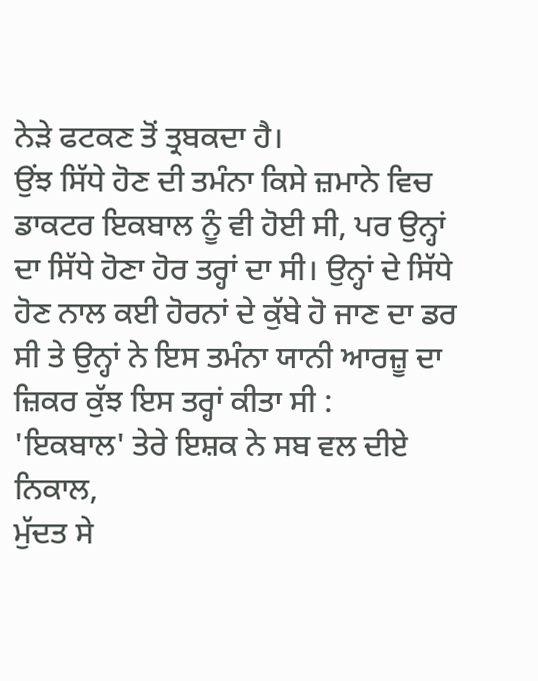ਨੇੜੇ ਫਟਕਣ ਤੋਂ ਤ੍ਰਬਕਦਾ ਹੈ।
ਉਂਝ ਸਿੱਧੇ ਹੋਣ ਦੀ ਤਮੰਨਾ ਕਿਸੇ ਜ਼ਮਾਨੇ ਵਿਚ ਡਾਕਟਰ ਇਕਬਾਲ ਨੂੰ ਵੀ ਹੋਈ ਸੀ, ਪਰ ਉਨ੍ਹਾਂ ਦਾ ਸਿੱਧੇ ਹੋਣਾ ਹੋਰ ਤਰ੍ਹਾਂ ਦਾ ਸੀ। ਉਨ੍ਹਾਂ ਦੇ ਸਿੱਧੇ ਹੋਣ ਨਾਲ ਕਈ ਹੋਰਨਾਂ ਦੇ ਕੁੱਬੇ ਹੋ ਜਾਣ ਦਾ ਡਰ ਸੀ ਤੇ ਉਨ੍ਹਾਂ ਨੇ ਇਸ ਤਮੰਨਾ ਯਾਨੀ ਆਰਜ਼ੂ ਦਾ ਜ਼ਿਕਰ ਕੁੱਝ ਇਸ ਤਰ੍ਹਾਂ ਕੀਤਾ ਸੀ :
'ਇਕਬਾਲ' ਤੇਰੇ ਇਸ਼ਕ ਨੇ ਸਬ ਵਲ ਦੀਏ ਨਿਕਾਲ,
ਮੁੱਦਤ ਸੇ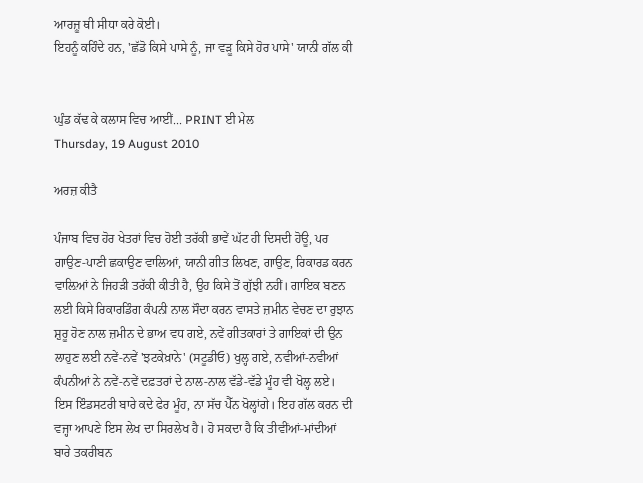ਆਰਜ਼ੂ ਥੀ ਸੀਧਾ ਕਰੇ ਕੋਈ।
ਇਹਨੂੰ ਕਹਿੰਦੇ ਹਨ, 'ਛੱਡੋ ਕਿਸੇ ਪਾਸੇ ਨੂੰ, ਜਾ ਵੜੂ ਕਿਸੇ ਹੋਰ ਪਾਸੇ' ਯਾਨੀ ਗੱਲ ਕੀ


ਘੁੰਡ ਕੱਢ ਕੇ ਕਲਾਸ ਵਿਚ ਆਈਂ... PRINT ਈ ਮੇਲ
Thursday, 19 August 2010

ਅਰਜ਼ ਕੀਤੈ

ਪੰਜਾਬ ਵਿਚ ਹੋਰ ਖੇਤਰਾਂ ਵਿਚ ਹੋਈ ਤਰੱਕੀ ਭਾਵੇਂ ਘੱਟ ਹੀ ਦਿਸਦੀ ਹੋਊ, ਪਰ ਗਾਉਣ-ਪਾਣੀ ਛਕਾਉਣ ਵਾਲਿਆਂ, ਯਾਨੀ ਗੀਤ ਲਿਖਣ, ਗਾਉਣ, ਰਿਕਾਰਡ ਕਰਨ ਵਾਲ਼ਿਆਂ ਨੇ ਜਿਹੜੀ ਤਰੱਕੀ ਕੀਤੀ ਹੈ, ਉਹ ਕਿਸੇ ਤੋਂ ਗੁੱਝੀ ਨਹੀਂ। ਗਾਇਕ ਬਣਨ ਲਈ ਕਿਸੇ ਰਿਕਾਰਡਿੰਗ ਕੰਪਨੀ ਨਾਲ ਸੌਦਾ ਕਰਨ ਵਾਸਤੇ ਜ਼ਮੀਨ ਵੇਚਣ ਦਾ ਰੁਝਾਨ ਸ਼ੁਰੂ ਹੋਣ ਨਾਲ ਜ਼ਮੀਨ ਦੇ ਭਾਅ ਵਧ ਗਏ, ਨਵੇਂ ਗੀਤਕਾਰਾਂ ਤੇ ਗਾਇਕਾਂ ਦੀ ਉਨ ਲਾਹੁਣ ਲਈ ਨਵੇਂ-ਨਵੇਂ 'ਝਟਕੇਖ਼ਾਨੇ' (ਸਟੂਡੀਓ) ਖੁਲ੍ਹ ਗਏ, ਨਵੀਆਂ-ਨਵੀਆਂ ਕੰਪਨੀਆਂ ਨੇ ਨਵੇਂ-ਨਵੇਂ ਦਫ਼ਤਰਾਂ ਦੇ ਨਾਲ-ਨਾਲ ਵੱਡੇ-ਵੱਡੇ ਮੂੰਹ ਵੀ ਖੋਲ੍ਹ ਲਏ। ਇਸ ਇੰਡਸਟਰੀ ਬਾਰੇ ਕਦੇ ਫੇਰ ਮੂੰਹ, ਨਾ ਸੱਚ ਪੈੱਨ ਖੋਲ੍ਹਾਂਗੇ। ਇਹ ਗੱਲ ਕਰਨ ਦੀ ਵਜ੍ਹਾ ਆਪਣੇ ਇਸ ਲੇਖ ਦਾ ਸਿਰਲੇਖ ਹੈ। ਹੋ ਸਕਦਾ ਹੈ ਕਿ ਤੀਵੀਂਆਂ-ਮਾਂਦੀਆਂ ਬਾਰੇ ਤਕਰੀਬਨ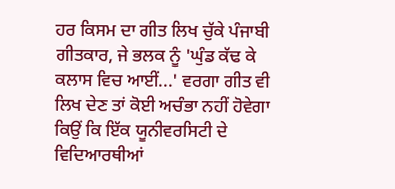ਹਰ ਕਿਸਮ ਦਾ ਗੀਤ ਲਿਖ ਚੁੱਕੇ ਪੰਜਾਬੀ ਗੀਤਕਾਰ, ਜੇ ਭਲਕ ਨੂੰ 'ਘੁੰਡ ਕੱਢ ਕੇ ਕਲਾਸ ਵਿਚ ਆਈਂ...' ਵਰਗਾ ਗੀਤ ਵੀ ਲਿਖ ਦੇਣ ਤਾਂ ਕੋਈ ਅਚੰਭਾ ਨਹੀਂ ਹੋਵੇਗਾ ਕਿਉਂ ਕਿ ਇੱਕ ਯੂਨੀਵਰਸਿਟੀ ਦੇ ਵਿਦਿਆਰਥੀਆਂ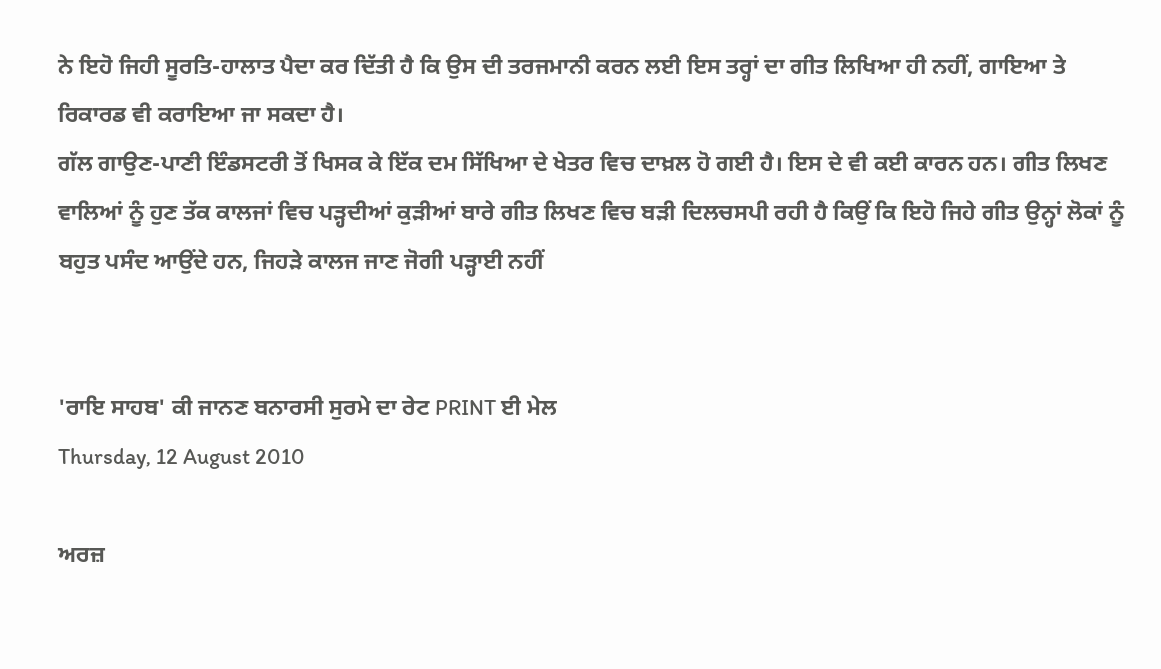ਨੇ ਇਹੋ ਜਿਹੀ ਸੂਰਤਿ-ਹਾਲਾਤ ਪੈਦਾ ਕਰ ਦਿੱਤੀ ਹੈ ਕਿ ਉਸ ਦੀ ਤਰਜਮਾਨੀ ਕਰਨ ਲਈ ਇਸ ਤਰ੍ਹਾਂ ਦਾ ਗੀਤ ਲਿਖਿਆ ਹੀ ਨਹੀਂ, ਗਾਇਆ ਤੇ ਰਿਕਾਰਡ ਵੀ ਕਰਾਇਆ ਜਾ ਸਕਦਾ ਹੈ।
ਗੱਲ ਗਾਉਣ-ਪਾਣੀ ਇੰਡਸਟਰੀ ਤੋਂ ਖਿਸਕ ਕੇ ਇੱਕ ਦਮ ਸਿੱਖਿਆ ਦੇ ਖੇਤਰ ਵਿਚ ਦਾਖ਼ਲ ਹੋ ਗਈ ਹੈ। ਇਸ ਦੇ ਵੀ ਕਈ ਕਾਰਨ ਹਨ। ਗੀਤ ਲਿਖਣ ਵਾਲਿਆਂ ਨੂੰ ਹੁਣ ਤੱਕ ਕਾਲਜਾਂ ਵਿਚ ਪੜ੍ਹਦੀਆਂ ਕੁੜੀਆਂ ਬਾਰੇ ਗੀਤ ਲਿਖਣ ਵਿਚ ਬੜੀ ਦਿਲਚਸਪੀ ਰਹੀ ਹੈ ਕਿਉਂ ਕਿ ਇਹੋ ਜਿਹੇ ਗੀਤ ਉਨ੍ਹਾਂ ਲੋਕਾਂ ਨੂੰ ਬਹੁਤ ਪਸੰਦ ਆਉਂਦੇ ਹਨ, ਜਿਹੜੇ ਕਾਲਜ ਜਾਣ ਜੋਗੀ ਪੜ੍ਹਾਈ ਨਹੀਂ


'ਰਾਇ ਸਾਹਬ' ਕੀ ਜਾਨਣ ਬਨਾਰਸੀ ਸੁਰਮੇ ਦਾ ਰੇਟ PRINT ਈ ਮੇਲ
Thursday, 12 August 2010

ਅਰਜ਼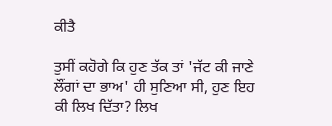ਕੀਤੈ

ਤੁਸੀਂ ਕਹੋਗੇ ਕਿ ਹੁਣ ਤੱਕ ਤਾਂ 'ਜੱਟ ਕੀ ਜਾਣੇ ਲੌਂਗਾਂ ਦਾ ਭਾਅ' ਹੀ ਸੁਣਿਆ ਸੀ, ਹੁਣ ਇਹ ਕੀ ਲਿਖ ਦਿੱਤਾ? ਲਿਖ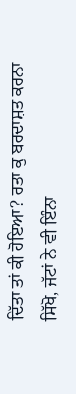ਦਿੱਤਾ ਤਾਂ ਕੀ ਹੋਇਆ? ਰਤਾ ਕੁ ਬਰਦਾਸ਼ਤ ਕਰਨਾ ਸਿੱਖੋ, ਜੱਟਾਂ ਨੇ ਵੀ ਇੰਨਾ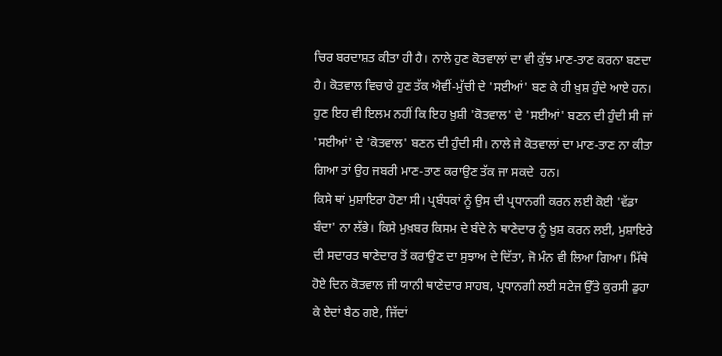ਚਿਰ ਬਰਦਾਸ਼ਤ ਕੀਤਾ ਹੀ ਹੈ। ਨਾਲੇ ਹੁਣ ਕੋਤਵਾਲਾਂ ਦਾ ਵੀ ਕੁੱਝ ਮਾਣ-ਤਾਣ ਕਰਨਾ ਬਣਦਾ ਹੈ। ਕੋਤਵਾਲ ਵਿਚਾਰੇ ਹੁਣ ਤੱਕ ਐਵੀਂ-ਮੁੱਚੀ ਦੇ 'ਸਈਆਂ' ਬਣ ਕੇ ਹੀ ਖ਼ੁਸ਼ ਹੁੰਦੇ ਆਏ ਹਨ। ਹੁਣ ਇਹ ਵੀ ਇਲਮ ਨਹੀਂ ਕਿ ਇਹ ਖ਼ੁਸ਼ੀ 'ਕੋਤਵਾਲ' ਦੇ 'ਸਈਆਂ' ਬਣਨ ਦੀ ਹੁੰਦੀ ਸੀ ਜਾਂ 'ਸਈਆਂ' ਦੇ 'ਕੋਤਵਾਲ' ਬਣਨ ਦੀ ਹੁੰਦੀ ਸੀ। ਨਾਲੇ ਜੇ ਕੋਤਵਾਲਾਂ ਦਾ ਮਾਣ-ਤਾਣ ਨਾ ਕੀਤਾ ਗਿਆ ਤਾਂ ਉਹ ਜਬਰੀ ਮਾਣ-ਤਾਣ ਕਰਾਉਣ ਤੱਕ ਜਾ ਸਕਦੇ  ਹਨ।
ਕਿਸੇ ਥਾਂ ਮੁਸ਼ਾਇਰਾ ਹੋਣਾ ਸੀ। ਪ੍ਰਬੰਧਕਾਂ ਨੂੰ ਉਸ ਦੀ ਪ੍ਰਧਾਨਗੀ ਕਰਨ ਲਈ ਕੋਈ 'ਵੱਡਾ ਬੰਦਾ' ਨਾ ਲੱਭੇ। ਕਿਸੇ ਮੁਖ਼ਬਰ ਕਿਸਮ ਦੇ ਬੰਦੇ ਨੇ ਥਾਣੇਦਾਰ ਨੂੰ ਖ਼ੁਸ਼ ਕਰਨ ਲਈ, ਮੁਸ਼ਾਇਰੇ ਦੀ ਸਦਾਰਤ ਥਾਣੇਦਾਰ ਤੋਂ ਕਰਾਉਣ ਦਾ ਸੁਝਾਅ ਦੇ ਦਿੱਤਾ, ਜੋ ਮੰਨ ਵੀ ਲਿਆ ਗਿਆ। ਮਿੱਥੇ ਹੋਏ ਦਿਨ ਕੋਤਵਾਲ ਜੀ ਯਾਨੀ ਥਾਣੇਦਾਰ ਸਾਹਬ, ਪ੍ਰਧਾਨਗੀ ਲਈ ਸਟੇਜ ਉੱਤੇ ਕੁਰਸੀ ਡੁਹਾ ਕੇ ਏਦਾਂ ਬੈਠ ਗਏ, ਜਿੱਦਾਂ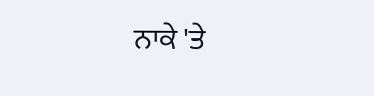ਨਾਕੇ 'ਤੇ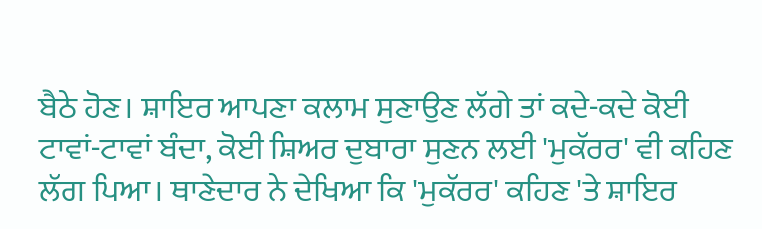ਬੈਠੇ ਹੋਣ। ਸ਼ਾਇਰ ਆਪਣਾ ਕਲਾਮ ਸੁਣਾਉਣ ਲੱਗੇ ਤਾਂ ਕਦੇ-ਕਦੇ ਕੋਈ ਟਾਵਾਂ-ਟਾਵਾਂ ਬੰਦਾ, ਕੋਈ ਸ਼ਿਅਰ ਦੁਬਾਰਾ ਸੁਣਨ ਲਈ 'ਮੁਕੱਰਰ' ਵੀ ਕਹਿਣ ਲੱਗ ਪਿਆ। ਥਾਣੇਦਾਰ ਨੇ ਦੇਖਿਆ ਕਿ 'ਮੁਕੱਰਰ' ਕਹਿਣ 'ਤੇ ਸ਼ਾਇਰ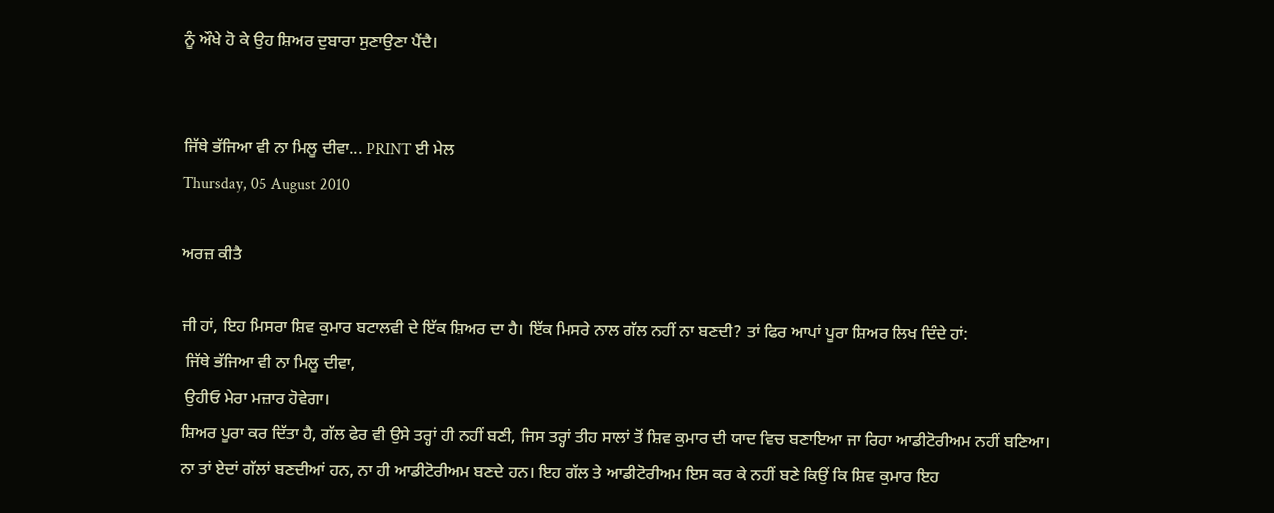ਨੂੰ ਔਖੇ ਹੋ ਕੇ ਉਹ ਸ਼ਿਅਰ ਦੁਬਾਰਾ ਸੁਣਾਉਣਾ ਪੈਂਦੈ।


ਜਿੱਥੇ ਭੱਜਿਆ ਵੀ ਨਾ ਮਿਲੂ ਦੀਵਾ... PRINT ਈ ਮੇਲ
Thursday, 05 August 2010

ਅਰਜ਼ ਕੀਤੈ

ਜੀ ਹਾਂ, ਇਹ ਮਿਸਰਾ ਸ਼ਿਵ ਕੁਮਾਰ ਬਟਾਲਵੀ ਦੇ ਇੱਕ ਸ਼ਿਅਰ ਦਾ ਹੈ। ਇੱਕ ਮਿਸਰੇ ਨਾਲ ਗੱਲ ਨਹੀਂ ਨਾ ਬਣਦੀ? ਤਾਂ ਫਿਰ ਆਪਾਂ ਪੂਰਾ ਸ਼ਿਅਰ ਲਿਖ ਦਿੰਦੇ ਹਾਂ:
 ਜਿੱਥੇ ਭੱਜਿਆ ਵੀ ਨਾ ਮਿਲੂ ਦੀਵਾ,
 ਉਹੀਓ ਮੇਰਾ ਮਜ਼ਾਰ ਹੋਵੇਗਾ।
ਸ਼ਿਅਰ ਪੂਰਾ ਕਰ ਦਿੱਤਾ ਹੈ, ਗੱਲ ਫੇਰ ਵੀ ਉਸੇ ਤਰ੍ਹਾਂ ਹੀ ਨਹੀਂ ਬਣੀ, ਜਿਸ ਤਰ੍ਹਾਂ ਤੀਹ ਸਾਲਾਂ ਤੋਂ ਸ਼ਿਵ ਕੁਮਾਰ ਦੀ ਯਾਦ ਵਿਚ ਬਣਾਇਆ ਜਾ ਰਿਹਾ ਆਡੀਟੋਰੀਅਮ ਨਹੀਂ ਬਣਿਆ। ਨਾ ਤਾਂ ਏਦਾਂ ਗੱਲਾਂ ਬਣਦੀਆਂ ਹਨ, ਨਾ ਹੀ ਆਡੀਟੋਰੀਅਮ ਬਣਦੇ ਹਨ। ਇਹ ਗੱਲ ਤੇ ਆਡੀਟੋਰੀਅਮ ਇਸ ਕਰ ਕੇ ਨਹੀਂ ਬਣੇ ਕਿਉਂ ਕਿ ਸ਼ਿਵ ਕੁਮਾਰ ਇਹ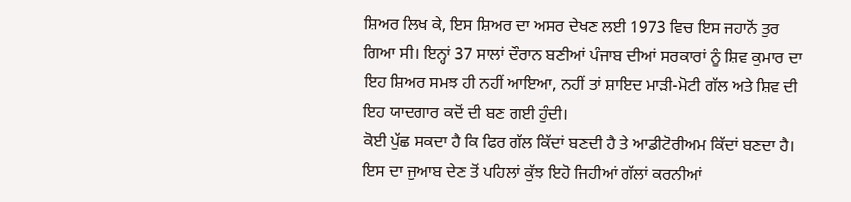ਸ਼ਿਅਰ ਲਿਖ ਕੇ, ਇਸ ਸ਼ਿਅਰ ਦਾ ਅਸਰ ਦੇਖਣ ਲਈ 1973 ਵਿਚ ਇਸ ਜਹਾਨੋਂ ਤੁਰ ਗਿਆ ਸੀ। ਇਨ੍ਹਾਂ 37 ਸਾਲਾਂ ਦੌਰਾਨ ਬਣੀਆਂ ਪੰਜਾਬ ਦੀਆਂ ਸਰਕਾਰਾਂ ਨੂੰ ਸ਼ਿਵ ਕੁਮਾਰ ਦਾ ਇਹ ਸ਼ਿਅਰ ਸਮਝ ਹੀ ਨਹੀਂ ਆਇਆ, ਨਹੀਂ ਤਾਂ ਸ਼ਾਇਦ ਮਾੜੀ-ਮੋਟੀ ਗੱਲ ਅਤੇ ਸ਼ਿਵ ਦੀ ਇਹ ਯਾਦਗਾਰ ਕਦੋਂ ਦੀ ਬਣ ਗਈ ਹੁੰਦੀ।
ਕੋਈ ਪੁੱਛ ਸਕਦਾ ਹੈ ਕਿ ਫਿਰ ਗੱਲ ਕਿੱਦਾਂ ਬਣਦੀ ਹੈ ਤੇ ਆਡੀਟੋਰੀਅਮ ਕਿੱਦਾਂ ਬਣਦਾ ਹੈ। ਇਸ ਦਾ ਜੁਆਬ ਦੇਣ ਤੋਂ ਪਹਿਲਾਂ ਕੁੱਝ ਇਹੋ ਜਿਹੀਆਂ ਗੱਲਾਂ ਕਰਨੀਆਂ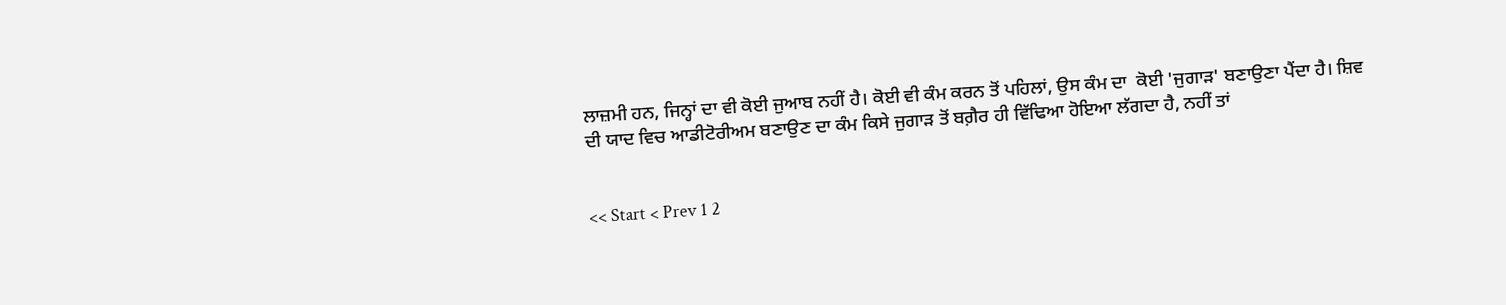ਲਾਜ਼ਮੀ ਹਨ, ਜਿਨ੍ਹਾਂ ਦਾ ਵੀ ਕੋਈ ਜੁਆਬ ਨਹੀਂ ਹੈ। ਕੋਈ ਵੀ ਕੰਮ ਕਰਨ ਤੋਂ ਪਹਿਲਾਂ, ਉਸ ਕੰਮ ਦਾ  ਕੋਈ 'ਜੁਗਾੜ' ਬਣਾਉਣਾ ਪੈਂਦਾ ਹੈ। ਸ਼ਿਵ ਦੀ ਯਾਦ ਵਿਚ ਆਡੀਟੋਰੀਅਮ ਬਣਾਉਣ ਦਾ ਕੰਮ ਕਿਸੇ ਜੁਗਾੜ ਤੋਂ ਬਗ਼ੈਰ ਹੀ ਵਿੱਢਿਆ ਹੋਇਆ ਲੱਗਦਾ ਹੈ, ਨਹੀਂ ਤਾਂ


<< Start < Prev 1 2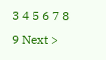3 4 5 6 7 8 9 Next >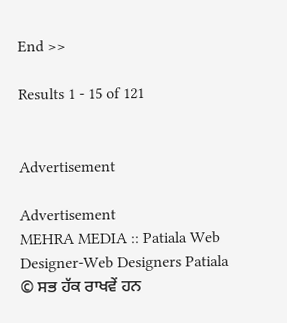End >>

Results 1 - 15 of 121


Advertisement

Advertisement
MEHRA MEDIA :: Patiala Web Designer-Web Designers Patiala
© ਸਭ ਹੱਕ ਰਾਖਵੇਂ ਹਨ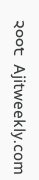੨੦੦੮  Ajitweekly.com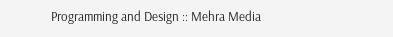Programming and Design :: Mehra Media